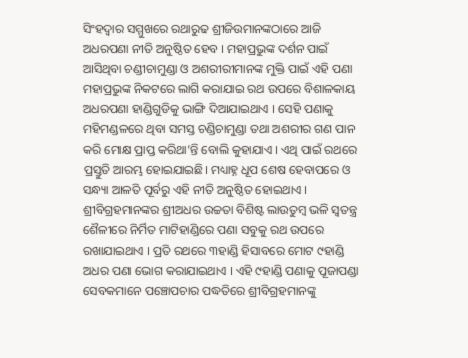ସିଂହଦ୍ବାର ସମ୍ମୁଖରେ ରଥାରୁଢ ଶ୍ରୀଜିଉମାନଙ୍କଠାରେ ଆଜି ଅଧରପଣା ନୀତି ଅନୁଷ୍ଠିତ ହେବ । ମହାପ୍ରଭୁଙ୍କ ଦର୍ଶନ ପାଇଁ ଆସିଥିବା ଚଣ୍ଡୀଚାମୁଣ୍ଡା ଓ ଅଶରୀରୀମାନଙ୍କ ମୁକ୍ତି ପାଇଁ ଏହି ପଣା ମହାପ୍ରଭୁଙ୍କ ନିକଟରେ ଲାଗି କରାଯାଇ ରଥ ଉପରେ ବିଶାଳକାୟ ଅଧରପଣା ହାଣ୍ଡିଗୁଡିକୁ ଭାଙ୍ଗି ଦିଆଯାଇଥାଏ । ସେହି ପଣାକୁ ମହିମଣ୍ଡଳରେ ଥିବା ସମସ୍ତ ଚଣ୍ଡିଚାମୁଣ୍ଡା ତଥା ଅଶରୀର ଗଣ ପାନ କରି ମୋକ୍ଷ ପ୍ରାପ୍ତ କରିଥା’ନ୍ତି ବୋଲି କୁହାଯାଏ । ଏଥି ପାଇଁ ରଥରେ ପ୍ରସ୍ତୁତି ଆରମ୍ଭ ହୋଇଯାଇଛି। ମଧ୍ୟାହ୍ନ ଧୂପ ଶେଷ ହେବାପରେ ଓ ସନ୍ଧ୍ୟା ଆଳତି ପୂର୍ବରୁ ଏହି ନୀତି ଅନୁଷ୍ଠିତ ହୋଇଥାଏ । ଶ୍ରୀବିଗ୍ରହମାନଙ୍କର ଶ୍ରୀଅଧର ଉଚ୍ଚତା ବିଶିଷ୍ଟ ଲାଉତୁମ୍ବ ଭଳି ସ୍ୱତନ୍ତ୍ର ଶୈଳୀରେ ନିର୍ମିତ ମାଟିହାଣ୍ଡିରେ ପଣା ସବୁକୁ ରଥ ଉପରେ ରଖାଯାଇଥାଏ । ପ୍ରତି ରଥରେ ୩ହାଣ୍ଡି ହିସାବରେ ମୋଟ ୯ହାଣ୍ଡି ଅଧର ପଣା ଭୋଗ କରାଯାଇଥାଏ । ଏହି ୯ହାଣ୍ଡି ପଣାକୁ ପୂଜାପଣ୍ଡା ସେବକମାନେ ପଞ୍ଚୋପଚାର ପଦ୍ଧତିରେ ଶ୍ରୀବିଗ୍ରହମାନଙ୍କୁ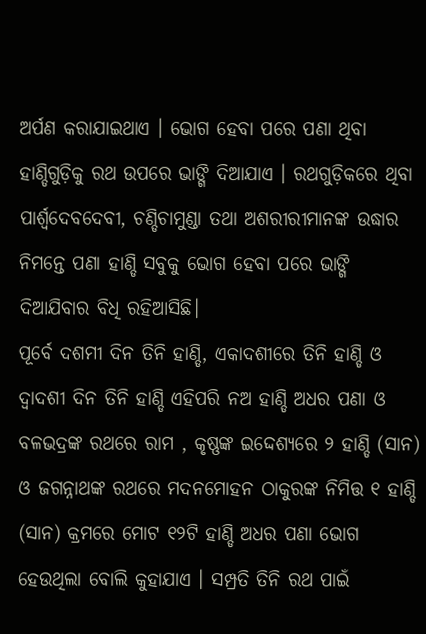ଅର୍ପଣ କରାଯାଇଥାଏ । ଭୋଗ ହେବା ପରେ ପଣା ଥିବା ହାଣ୍ଡିଗୁଡ଼ିକୁ ରଥ ଉପରେ ଭାଙ୍ଗି ଦିଆଯାଏ । ରଥଗୁଡ଼ିକରେ ଥିବା ପାର୍ଶ୍ୱଦେବଦେବୀ, ଚଣ୍ଡିଚାମୁଣ୍ଡା ତଥା ଅଶରୀରୀମାନଙ୍କ ଉଦ୍ଧାର ନିମନ୍ତେ ପଣା ହାଣ୍ଡି ସବୁକୁ ଭୋଗ ହେବା ପରେ ଭାଙ୍ଗି ଦିଆଯିବାର ବିଧି ରହିଆସିଛି।
ପୂର୍ବେ ଦଶମୀ ଦିନ ତିନି ହାଣ୍ଡି, ଏକାଦଶୀରେ ତିନି ହାଣ୍ଡି ଓ ଦ୍ଵାଦଶୀ ଦିନ ତିନି ହାଣ୍ଡି ଏହିପରି ନଅ ହାଣ୍ଡି ଅଧର ପଣା ଓ ବଳଭଦ୍ରଙ୍କ ରଥରେ ରାମ , କୃଷ୍ଣଙ୍କ ଇଦ୍ଦେଶ୍ୟରେ ୨ ହାଣ୍ଡି (ସାନ) ଓ ଜଗନ୍ନାଥଙ୍କ ରଥରେ ମଦନମୋହନ ଠାକୁରଙ୍କ ନିମିତ୍ତ ୧ ହାଣ୍ଡି (ସାନ) କ୍ରମରେ ମୋଟ ୧୨ଟି ହାଣ୍ଡି ଅଧର ପଣା ଭୋଗ ହେଉଥିଲା ବୋଲି କୁହାଯାଏ । ସମ୍ପ୍ରତି ତିନି ରଥ ପାଇଁ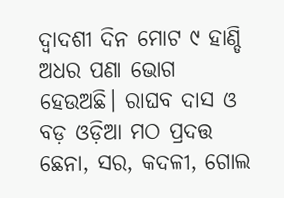ଦ୍ଵାଦଶୀ ଦିନ ମୋଟ ୯ ହାଣ୍ଡି ଅଧର ପଣା ଭୋଗ ହେଉଅଛି। ରାଘବ ଦାସ ଓ ବଡ଼ ଓଡ଼ିଆ ମଠ ପ୍ରଦତ୍ତ ଛେନା, ସର, କଦଳୀ, ଗୋଲ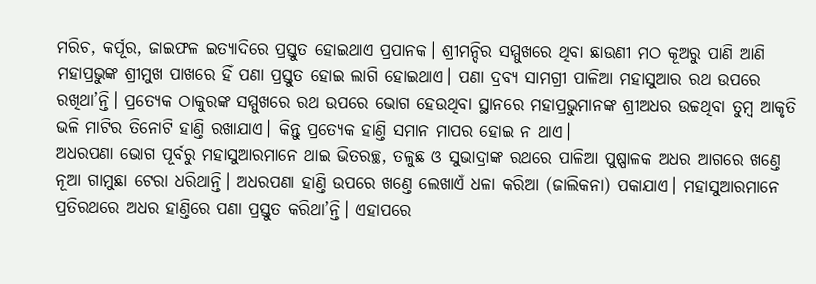ମରିଚ, କର୍ପୂର, ଜାଇଫଳ ଇତ୍ୟାଦିରେ ପ୍ରସ୍ତୁତ ହୋଇଥାଏ ପ୍ରପାନକ। ଶ୍ରୀମନ୍ଦିର ସମ୍ମୁଖରେ ଥିବା ଛାଉଣୀ ମଠ କୂଅରୁ ପାଣି ଆଣି ମହାପ୍ରଭୁଙ୍କ ଶ୍ରୀମୁଖ ପାଖରେ ହିଁ ପଣା ପ୍ରସ୍ତୁତ ହୋଇ ଲାଗି ହୋଇଥାଏ। ପଣା ଦ୍ରବ୍ୟ ସାମଗ୍ରୀ ପାଳିଆ ମହାସୁଆର ରଥ ଉପରେ ରଖିଥା’ନ୍ତି। ପ୍ରତ୍ୟେକ ଠାକୁରଙ୍କ ସମ୍ମୁଖରେ ରଥ ଉପରେ ଭୋଗ ହେଉଥିବା ସ୍ଥାନରେ ମହାପ୍ରଭୁମାନଙ୍କ ଶ୍ରୀଅଧର ଉଚ୍ଚଥିବା ତୁମ୍ବ ଆକୃତି ଭଳି ମାଟିର ତିନୋଟି ହାଣ୍ତି ରଖାଯାଏ। କିନ୍ତୁ ପ୍ରତ୍ୟେକ ହାଣ୍ତି ସମାନ ମାପର ହୋଇ ନ ଥାଏ।
ଅଧରପଣା ଭୋଗ ପୂର୍ବରୁ ମହାସୁଆରମାନେ ଥାଇ ଭିତରଚ୍ଛ, ତଳୁଛ ଓ ସୁଭାଦ୍ରାଙ୍କ ରଥରେ ପାଳିଆ ପୁଷ୍ପାଳକ ଅଧର ଆଗରେ ଖଣ୍ତେ ନୂଆ ଗାମୁଛା ଟେରା ଧରିଥାନ୍ତି। ଅଧରପଣା ହାଣ୍ତି ଉପରେ ଖଣ୍ତେ ଲେଖାଏଁ ଧଳା କରିଆ (ଜାଲିକନା) ପକାଯାଏ। ମହାସୁଆରମାନେ ପ୍ରତିରଥରେ ଅଧର ହାଣ୍ତିରେ ପଣା ପ୍ରସ୍ତୁତ କରିଥା’ନ୍ତି। ଏହାପରେ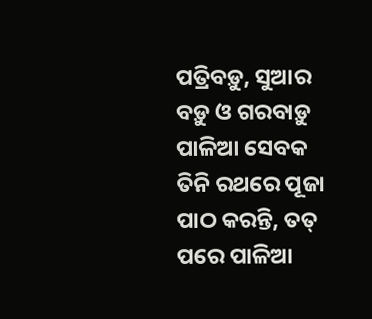ପତ୍ରିବଡ଼ୁ, ସୁଆର ବଡ଼ୁ ଓ ଗରବାଡ଼ୁ ପାଳିଆ ସେବକ ତିନି ରଥରେ ପୂଜା ପାଠ କରନ୍ତି, ତତ୍ ପରେ ପାଳିଆ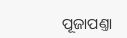ପୂଜାପଣ୍ତା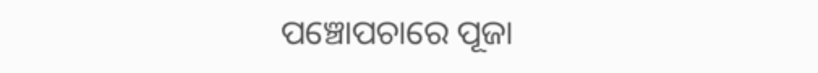ପଞ୍ଚୋପଚାରେ ପୂଜା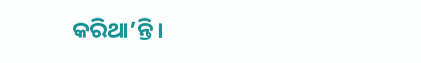କରିଥା’ନ୍ତି।